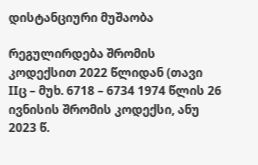დისტანციური მუშაობა

რეგულირდება შრომის კოდექსით 2022 წლიდან (თავი IIც – მუხ. 6718 – 6734 1974 წლის 26 ივნისის შრომის კოდექსი, ანუ 2023 წ.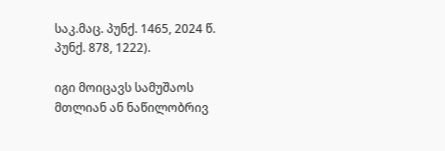საკ.მაც. პუნქ. 1465, 2024 წ. პუნქ. 878, 1222).

იგი მოიცავს სამუშაოს მთლიან ან ნაწილობრივ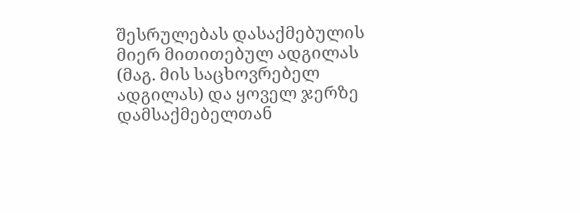შესრულებას დასაქმებულის მიერ მითითებულ ადგილას (მაგ. მის საცხოვრებელ ადგილას) და ყოველ ჯერზე დამსაქმებელთან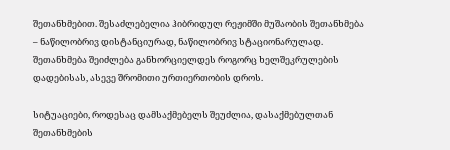შეთანხმებით. შესაძლებელია ჰიბრიდულ რეჟიმში მუშაობის შეთანხმება – ნაწილობრივ დისტანციურად, ნაწილობრივ სტაციონარულად. შეთანხმება შეიძლება განხორციელდეს როგორც ხელშეკრულების დადებისას, ასევე შრომითი ურთიერთობის დროს.

სიტუაციები, როდესაც დამსაქმებელს შეუძლია, დასაქმებულთან შეთანხმების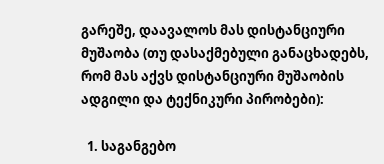გარეშე, დაავალოს მას დისტანციური მუშაობა (თუ დასაქმებული განაცხადებს, რომ მას აქვს დისტანციური მუშაობის ადგილი და ტექნიკური პირობები):

  1. საგანგებო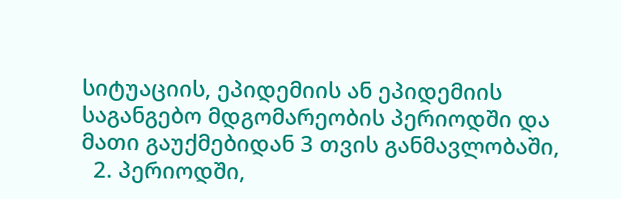სიტუაციის, ეპიდემიის ან ეპიდემიის საგანგებო მდგომარეობის პერიოდში და მათი გაუქმებიდან 3 თვის განმავლობაში,
  2. პერიოდში,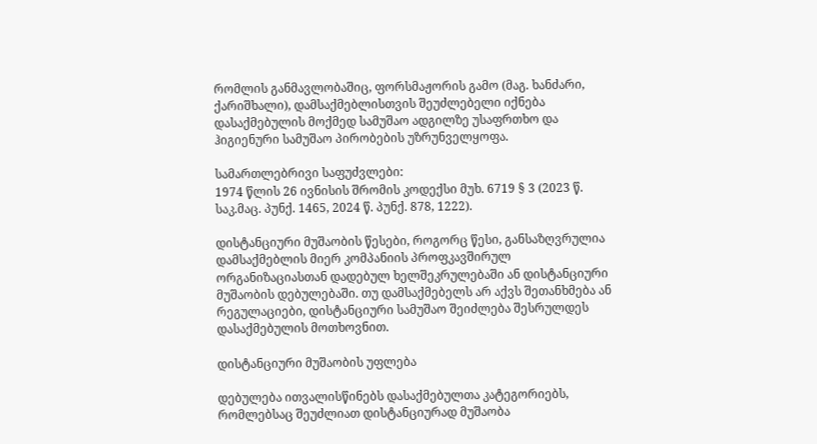რომლის განმავლობაშიც, ფორსმაჟორის გამო (მაგ. ხანძარი, ქარიშხალი), დამსაქმებლისთვის შეუძლებელი იქნება დასაქმებულის მოქმედ სამუშაო ადგილზე უსაფრთხო და ჰიგიენური სამუშაო პირობების უზრუნველყოფა.

სამართლებრივი საფუძვლები:
1974 წლის 26 ივნისის შრომის კოდექსი მუხ. 6719 § 3 (2023 წ. საკ.მაც. პუნქ. 1465, 2024 წ. პუნქ. 878, 1222).

დისტანციური მუშაობის წესები, როგორც წესი, განსაზღვრულია დამსაქმებლის მიერ კომპანიის პროფკავშირულ ორგანიზაციასთან დადებულ ხელშეკრულებაში ან დისტანციური მუშაობის დებულებაში. თუ დამსაქმებელს არ აქვს შეთანხმება ან რეგულაციები, დისტანციური სამუშაო შეიძლება შესრულდეს დასაქმებულის მოთხოვნით.

დისტანციური მუშაობის უფლება

დებულება ითვალისწინებს დასაქმებულთა კატეგორიებს, რომლებსაც შეუძლიათ დისტანციურად მუშაობა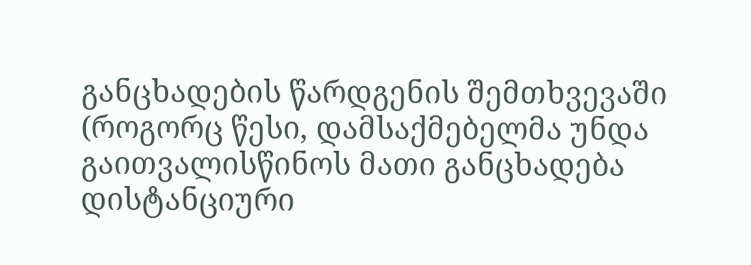განცხადების წარდგენის შემთხვევაში (როგორც წესი, დამსაქმებელმა უნდა გაითვალისწინოს მათი განცხადება დისტანციური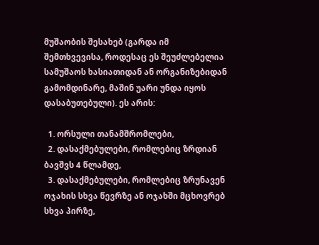მუშაობის შესახებ (გარდა იმ შემთხვევისა, როდესაც ეს შეუძლებელია სამუშაოს ხასიათიდან ან ორგანიზებიდან გამომდინარე, მაშინ უარი უნდა იყოს დასაბუთებული). ეს არის:

  1. ორსული თანამშრომლები,
  2. დასაქმებულები, რომლებიც ზრდიან ბავშვს 4 წლამდე,
  3. დასაქმებულები, რომლებიც ზრუნავენ ოჯახის სხვა წევრზე ან ოჯახში მცხოვრებ სხვა პირზე,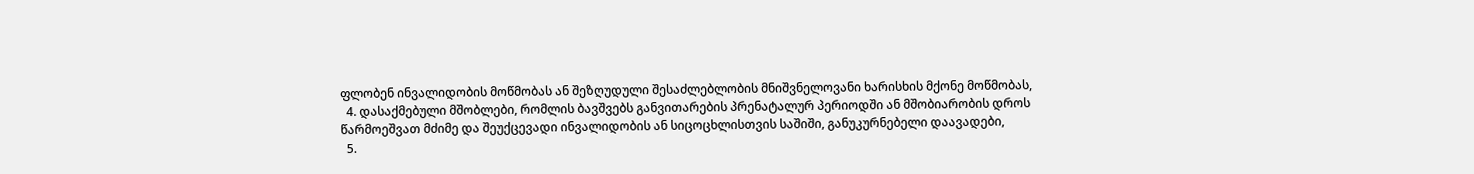ფლობენ ინვალიდობის მოწმობას ან შეზღუდული შესაძლებლობის მნიშვნელოვანი ხარისხის მქონე მოწმობას,
  4. დასაქმებული მშობლები, რომლის ბავშვებს განვითარების პრენატალურ პერიოდში ან მშობიარობის დროს წარმოეშვათ მძიმე და შეუქცევადი ინვალიდობის ან სიცოცხლისთვის საშიში, განუკურნებელი დაავადები,
  5.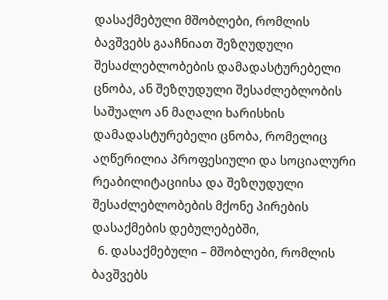დასაქმებული მშობლები, რომლის ბავშვებს გააჩნიათ შეზღუდული შესაძლებლობების დამადასტურებელი ცნობა, ან შეზღუდული შესაძლებლობის საშუალო ან მაღალი ხარისხის დამადასტურებელი ცნობა, რომელიც აღწერილია პროფესიული და სოციალური რეაბილიტაციისა და შეზღუდული შესაძლებლობების მქონე პირების დასაქმების დებულებებში,
  6. დასაქმებული – მშობლები, რომლის ბავშვებს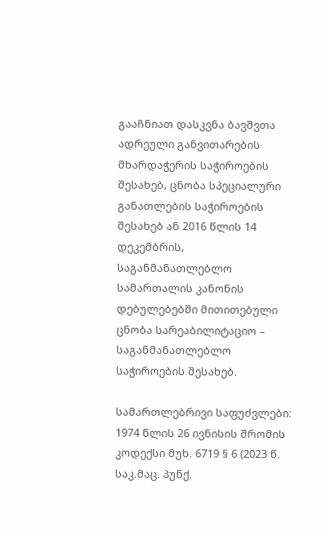გააჩნიათ დასკვნა ბავშვთა ადრეული განვითარების მხარდაჭერის საჭიროების შესახებ, ცნობა სპეციალური განათლების საჭიროების შესახებ ან 2016 წლის 14 დეკემბრის, საგანმანათლებლო სამართალის კანონის დებულებებში მითითებული ცნობა სარეაბილიტაციო – საგანმანათლებლო საჭიროების შესახებ.

სამართლებრივი საფუძვლები:
1974 წლის 26 ივნისის შრომის კოდექსი მუხ. 6719 § 6 (2023 წ. საკ.მაც. პუნქ.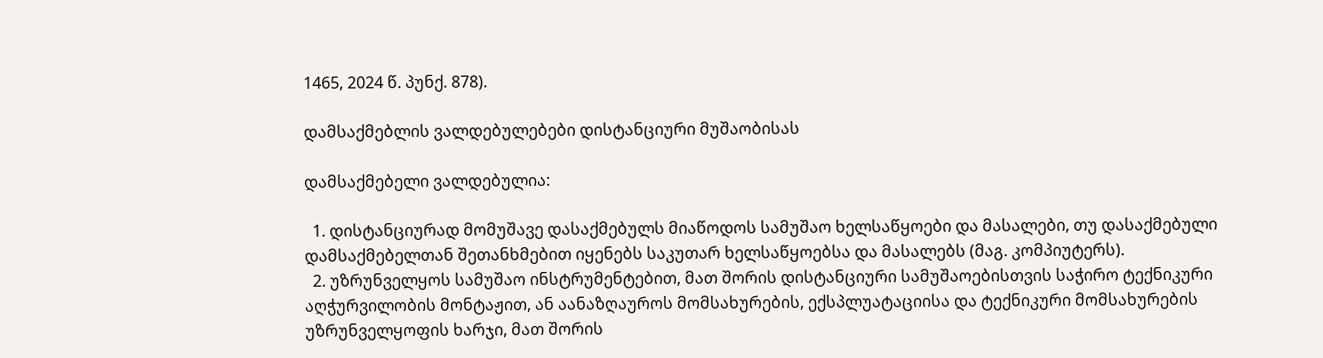1465, 2024 წ. პუნქ. 878).

დამსაქმებლის ვალდებულებები დისტანციური მუშაობისას

დამსაქმებელი ვალდებულია:

  1. დისტანციურად მომუშავე დასაქმებულს მიაწოდოს სამუშაო ხელსაწყოები და მასალები, თუ დასაქმებული დამსაქმებელთან შეთანხმებით იყენებს საკუთარ ხელსაწყოებსა და მასალებს (მაგ. კომპიუტერს).
  2. უზრუნველყოს სამუშაო ინსტრუმენტებით, მათ შორის დისტანციური სამუშაოებისთვის საჭირო ტექნიკური აღჭურვილობის მონტაჟით, ან აანაზღაუროს მომსახურების, ექსპლუატაციისა და ტექნიკური მომსახურების უზრუნველყოფის ხარჯი, მათ შორის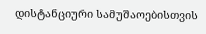დისტანციური სამუშაოებისთვის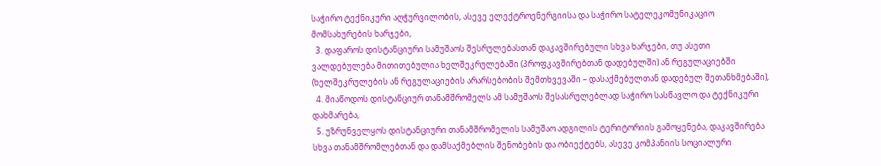საჭირო ტექნიკური აღჭურვილობის, ასევე ელექტროენერგიისა და საჭირო სატელეკომუნიკაციო მომსახურების ხარჯები,
  3. დაფაროს დისტანციური სამუშაოს შესრულებასთან დაკავშირებული სხვა ხარჯები, თუ ასეთი ვალდებულება მითითებულია ხელშეკრულებაში (პროფკავშირებთან დადებულში) ან რეგულაციებში (ხელშეკრულების ან რეგულაციების არარსებობის შემთხვევაში – დასაქმებულთან დადებულ შეთანხმებაში),
  4. მიაწოდოს დისტანციურ თანამშრომელს ამ სამუშაოს შესასრულებლად საჭირო სასწავლო და ტექნიკური დახმარება,
  5. უზრუნველყოს დისტანციური თანამშრომელის სამუშაო ადგილის ტერიტორიის გამოყენება, დაკავშირება სხვა თანამშრომლებთან და დამსაქმებლის შენობების და ობიექტებს, ასევე კომპანიის სოციალური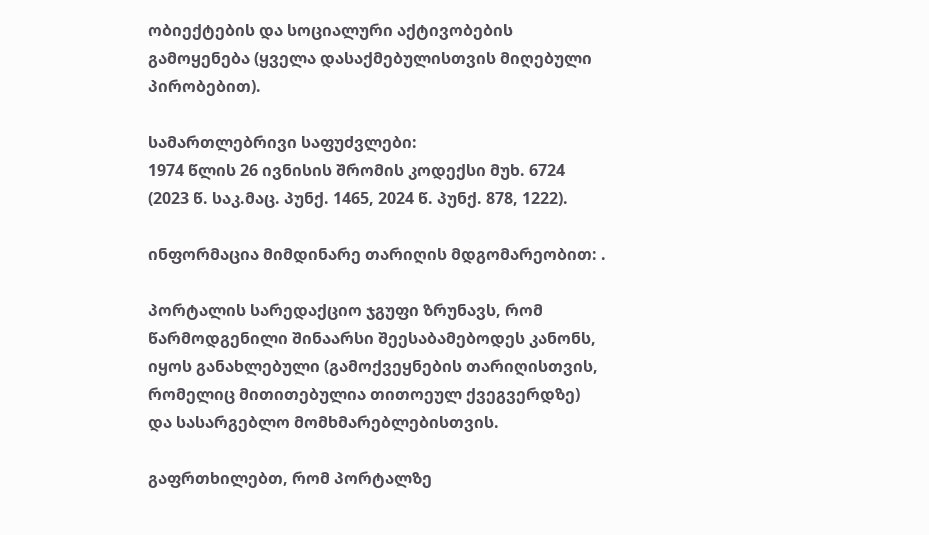ობიექტების და სოციალური აქტივობების გამოყენება (ყველა დასაქმებულისთვის მიღებული პირობებით).

სამართლებრივი საფუძვლები:
1974 წლის 26 ივნისის შრომის კოდექსი მუხ. 6724 (2023 წ. საკ.მაც. პუნქ. 1465, 2024 წ. პუნქ. 878, 1222).

ინფორმაცია მიმდინარე თარიღის მდგომარეობით: .

პორტალის სარედაქციო ჯგუფი ზრუნავს, რომ წარმოდგენილი შინაარსი შეესაბამებოდეს კანონს, იყოს განახლებული (გამოქვეყნების თარიღისთვის, რომელიც მითითებულია თითოეულ ქვეგვერდზე) და სასარგებლო მომხმარებლებისთვის.

გაფრთხილებთ, რომ პორტალზე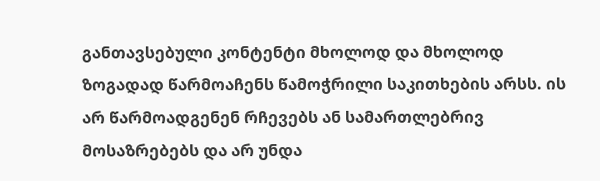განთავსებული კონტენტი მხოლოდ და მხოლოდ ზოგადად წარმოაჩენს წამოჭრილი საკითხების არსს. ის არ წარმოადგენენ რჩევებს ან სამართლებრივ მოსაზრებებს და არ უნდა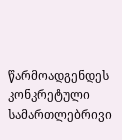წარმოადგენდეს კონკრეტული სამართლებრივი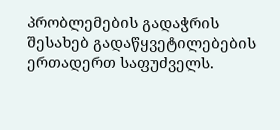პრობლემების გადაჭრის შესახებ გადაწყვეტილებების ერთადერთ საფუძველს.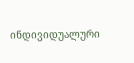ინდივიდუალური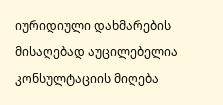იურიდიული დახმარების მისაღებად აუცილებელია კონსულტაციის მიღება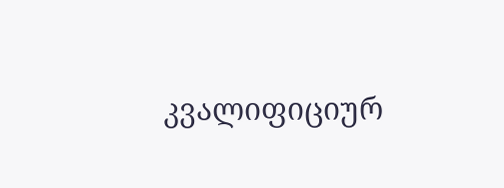კვალიფიციურ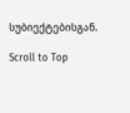სუბიექტებისგან.

Scroll to Top